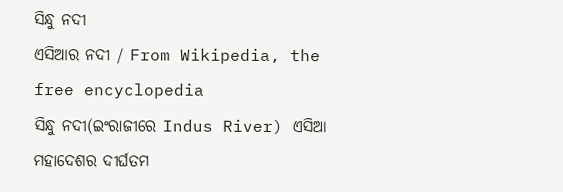ସିନ୍ଧୁ ନଦୀ
ଏସିଆର ନଦୀ / From Wikipedia, the free encyclopedia
ସିନ୍ଧୁ ନଦୀ(ଇଂରାଜୀରେ Indus River) ଏସିଆ ମହାଦେଶର ଦୀର୍ଘତମ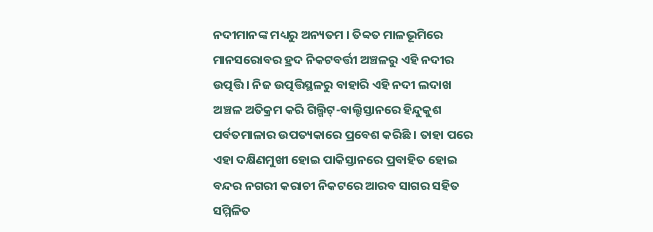ନଦୀମାନଙ୍କ ମଧ୍ୟରୁ ଅନ୍ୟତମ । ତିବ୍ବତ ମାଳଭୂମିରେ ମାନସରୋବର ହ୍ରଦ ନିକଟବର୍ତ୍ତୀ ଅଞ୍ଚଳରୁ ଏହି ନଦୀର ଉତ୍ପତ୍ତି । ନିଜ ଉତ୍ପତ୍ତିସ୍ଥଳରୁ ବାହାରି ଏହି ନଦୀ ଲଦାଖ ଅଞ୍ଚଳ ଅତିକ୍ରମ କରି ଗିଲ୍ଗିଟ୍-ବାଲ୍ଟିସ୍ତାନରେ ହିନ୍ଦୁକୁଶ ପର୍ବତମାଳାର ଉପତ୍ୟକାରେ ପ୍ରବେଶ କରିଛି । ତାହା ପରେ ଏହା ଦକ୍ଷିଣମୁଖୀ ହୋଇ ପାକିସ୍ତାନରେ ପ୍ରବାହିତ ହୋଇ ବନ୍ଦର ନଗରୀ କରାଚୀ ନିକଟରେ ଆରବ ସାଗର ସହିତ ସମ୍ମିଳିତ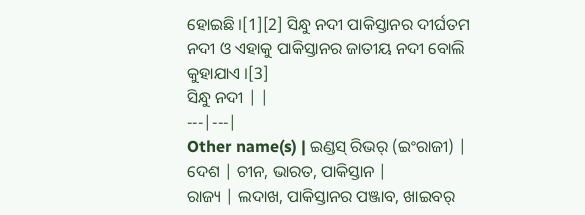ହୋଇଛି ।[1][2] ସିନ୍ଧୁ ନଦୀ ପାକିସ୍ତାନର ଦୀର୍ଘତମ ନଦୀ ଓ ଏହାକୁ ପାକିସ୍ତାନର ଜାତୀୟ ନଦୀ ବୋଲି କୁହାଯାଏ ।[3]
ସିନ୍ଧୁ ନଦୀ | |
---|---|
Other name(s) | ଇଣ୍ଡସ୍ ରିଭର୍ (ଇଂରାଜୀ) |
ଦେଶ | ଚୀନ, ଭାରତ, ପାକିସ୍ତାନ |
ରାଜ୍ୟ | ଲଦାଖ, ପାକିସ୍ତାନର ପଞ୍ଜାବ, ଖାଇବର୍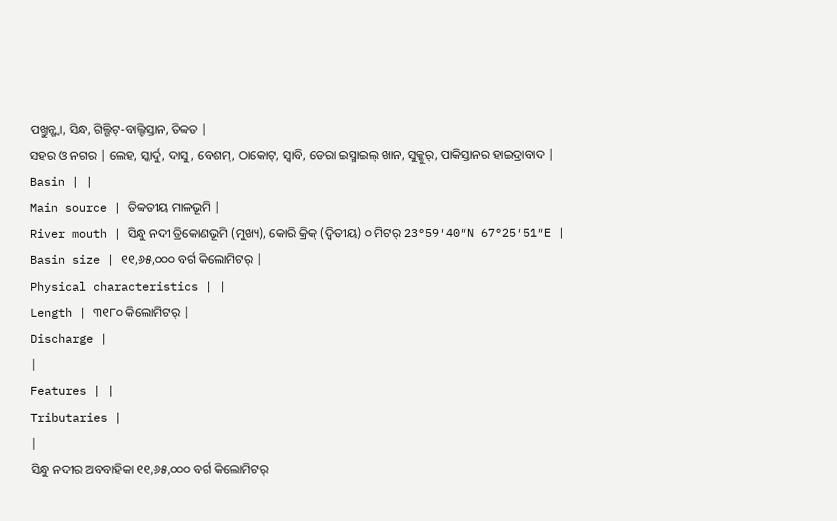ପଖ୍ତୁନ୍ଖ୍ୱା, ସିନ୍ଧ, ଗିଲ୍ଗିଟ୍-ବାଲ୍ଟିସ୍ତାନ, ତିବ୍ବତ |
ସହର ଓ ନଗର | ଲେହ, ସ୍କାର୍ଦୁ, ଦାସୁ, ବେଶମ୍, ଠାକୋଟ୍, ସ୍ୱାବି, ଡେରା ଇସ୍ମାଇଲ୍ ଖାନ, ସୁକ୍କୁର୍, ପାକିସ୍ତାନର ହାଇଦ୍ରାବାଦ |
Basin | |
Main source | ତିବ୍ବତୀୟ ମାଳଭୂମି |
River mouth | ସିନ୍ଧୁ ନଦୀ ତ୍ରିକୋଣଭୂମି (ମୁଖ୍ୟ), କୋରି କ୍ରିକ୍ (ଦ୍ୱିତୀୟ) ୦ ମିଟର୍ 23°59′40″N 67°25′51″E |
Basin size | ୧୧,୬୫,୦୦୦ ବର୍ଗ କିଲୋମିଟର୍ |
Physical characteristics | |
Length | ୩୧୮୦ କିଲୋମିଟର୍ |
Discharge |
|
Features | |
Tributaries |
|
ସିନ୍ଧୁ ନଦୀର ଅବବାହିକା ୧୧,୬୫,୦୦୦ ବର୍ଗ କିଲୋମିଟର୍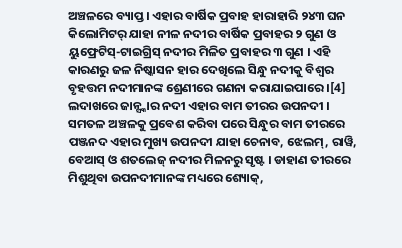ଅଞ୍ଚଳରେ ବ୍ୟାପ୍ତ । ଏହାର ବାର୍ଷିକ ପ୍ରବାହ ହାରାହାରି ୨୪୩ ଘନ କିଲୋମିଟର୍ ଯାହା ନୀଳ ନଦୀର ବାର୍ଷିକ ପ୍ରବାହର ୨ ଗୁଣ ଓ ୟୁଫ୍ରେଟିସ୍-ଟାଇଗ୍ରିସ୍ ନଦୀର ମିଳିତ ପ୍ରବାହର ୩ ଗୁଣ । ଏହି କାରଣରୁ ଜଳ ନିଷ୍କାସନ ହାର ଦେଖିଲେ ସିନ୍ଧୁ ନଦୀକୁ ବିଶ୍ୱର ବୃହତ୍ତମ ନଦୀମାନଙ୍କ ଶ୍ରେଣୀରେ ଗଣନା କରାଯାଇପାରେ ।[4] ଲଦାଖରେ ଜାନ୍ସ୍କାର ନଦୀ ଏହାର ବାମ ତୀରର ଉପନଦୀ । ସମତଳ ଅଞ୍ଚଳକୁ ପ୍ରବେଶ କରିବା ପରେ ସିନ୍ଧୁର ବାମ ତୀରରେ ପଞ୍ଜନଦ ଏହାର ମୁଖ୍ୟ ଉପନଦୀ ଯାହା ଚେନାବ, ଝେଲମ୍, ରାୱି, ବେଆସ୍ ଓ ଶତଲେଜ୍ ନଦୀର ମିଳନରୁ ସୃଷ୍ଟ । ଡାହାଣ ତୀରରେ ମିଶୁଥିବା ଉପନଦୀମାନଙ୍କ ମଧ୍ୟରେ ଶ୍ୟୋକ୍,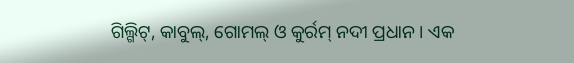ଗିଲ୍ଗିଟ୍, କାବୁଲ୍, ଗୋମଲ୍ ଓ କୁର୍ରମ୍ ନଦୀ ପ୍ରଧାନ । ଏକ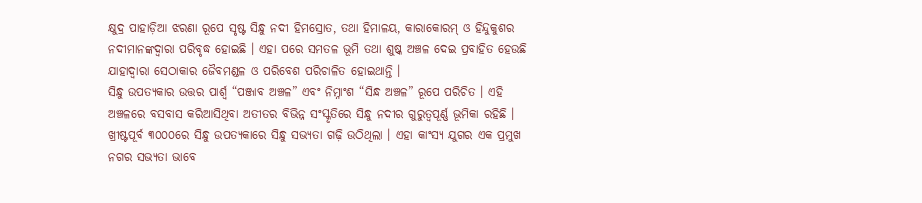କ୍ଷୁଦ୍ର ପାହାଡ଼ିଆ ଝରଣା ରୂପେ ସୃଷ୍ଟ ସିନ୍ଧୁ ନଦୀ ହିମସ୍ରୋତ, ତଥା ହିମାଳୟ, କାରାକୋରମ୍ ଓ ହିନ୍ଦୁକୁଶର ନଦୀମାନଙ୍କଦ୍ୱାରା ପରିବୃଦ୍ଧ ହୋଇଛି । ଏହା ପରେ ସମତଳ ଭୂମି ତଥା ଶୁଷ୍କ ଅଞ୍ଚଳ ଦେଇ ପ୍ରବାହିତ ହେଉଛି ଯାହାଦ୍ୱାରା ସେଠାକାର ଜୈବମଣ୍ଡଳ ଓ ପରିବେଶ ପରିଚାଳିତ ହୋଇଥାନ୍ତି ।
ସିନ୍ଧୁ ଉପତ୍ୟକାର ଉତ୍ତର ପାର୍ଶ୍ୱ “ପଞ୍ଜାବ ଅଞ୍ଚଳ” ଏବଂ ନିମ୍ନାଂଶ “ସିନ୍ଧ ଅଞ୍ଚଳ” ରୂପେ ପରିଚିତ । ଏହି ଅଞ୍ଚଳରେ ବସବାସ କରିଆସିଥିବା ଅତୀତର ବିଭିନ୍ନ ସଂସ୍କୃତିରେ ସିନ୍ଧୁ ନଦୀର ଗୁରୁତ୍ୱପୂର୍ଣ୍ଣ ଭୂମିକା ରହିଛି । ଖ୍ରୀଷ୍ଟପୂର୍ବ ୩୦୦୦ରେ ସିନ୍ଧୁ ଉପତ୍ୟକାରେ ସିନ୍ଧୁ ସଭ୍ୟତା ଗଢ଼ି ଉଠିଥିଲା । ଏହା କାଂସ୍ୟ ଯୁଗର ଏକ ପ୍ରମୁଖ ନଗର ସଭ୍ୟତା ଭାବେ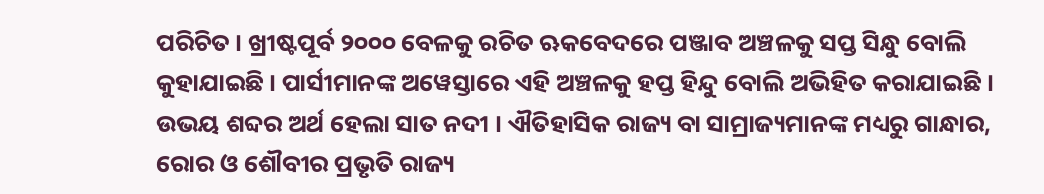ପରିଚିତ । ଖ୍ରୀଷ୍ଟପୂର୍ବ ୨୦୦୦ ବେଳକୁ ରଚିତ ଋକବେଦରେ ପଞ୍ଜାବ ଅଞ୍ଚଳକୁ ସପ୍ତ ସିନ୍ଧୁ ବୋଲି କୁହାଯାଇଛି । ପାର୍ସୀମାନଙ୍କ ଅୱେସ୍ତାରେ ଏହି ଅଞ୍ଚଳକୁ ହପ୍ତ ହିନ୍ଦୁ ବୋଲି ଅଭିହିତ କରାଯାଇଛି । ଉଭୟ ଶବ୍ଦର ଅର୍ଥ ହେଲା ସାତ ନଦୀ । ଐତିହାସିକ ରାଜ୍ୟ ବା ସାମ୍ରାଜ୍ୟମାନଙ୍କ ମଧ୍ୟରୁ ଗାନ୍ଧାର, ରୋର ଓ ଶୌବୀର ପ୍ରଭୃତି ରାଜ୍ୟ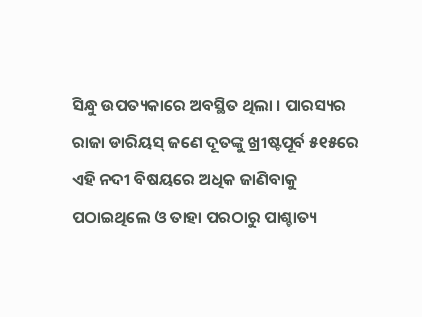ସିନ୍ଧୁ ଉପତ୍ୟକାରେ ଅବସ୍ଥିତ ଥିଲା । ପାରସ୍ୟର ରାଜା ଡାରିୟସ୍ ଜଣେ ଦୂତଙ୍କୁ ଖ୍ରୀଷ୍ଟପୂର୍ବ ୫୧୫ରେ ଏହି ନଦୀ ବିଷୟରେ ଅଧିକ ଜାଣିବାକୁ ପଠାଇଥିଲେ ଓ ତାହା ପରଠାରୁ ପାଶ୍ଚାତ୍ୟ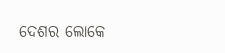ଦେଶର ଲୋକେ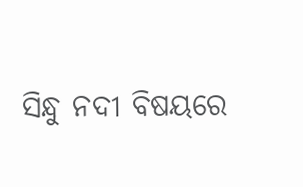ସିନ୍ଧୁ ନଦୀ ବିଷୟରେ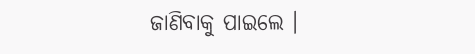ଜାଣିବାକୁ ପାଇଲେ ।